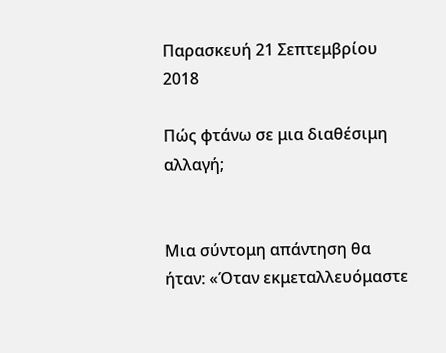Παρασκευή 21 Σεπτεμβρίου 2018

Πώς φτάνω σε μια διαθέσιμη αλλαγή;


Μια σύντομη απάντηση θα ήταν: «Όταν εκμεταλλευόμαστε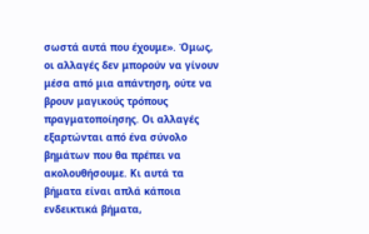σωστά αυτά που έχουμε». Όμως, οι αλλαγές δεν μπορούν να γίνουν μέσα από μια απάντηση, ούτε να βρουν μαγικούς τρόπους πραγματοποίησης. Οι αλλαγές εξαρτώνται από ένα σύνολο βημάτων που θα πρέπει να ακολουθήσουμε. Κι αυτά τα βήματα είναι απλά κάποια ενδεικτικά βήματα,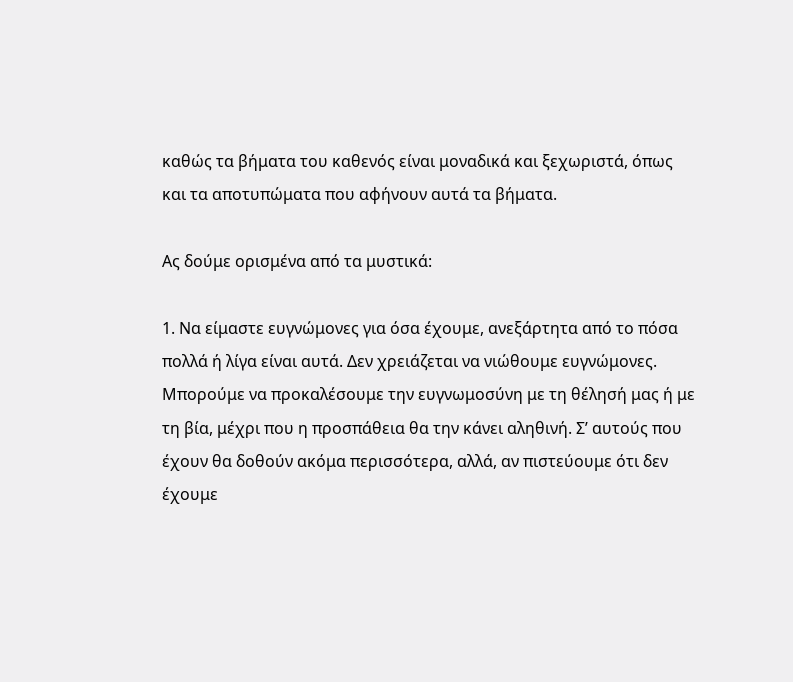καθώς τα βήματα του καθενός είναι μοναδικά και ξεχωριστά, όπως και τα αποτυπώματα που αφήνουν αυτά τα βήματα.

Ας δούμε ορισμένα από τα μυστικά:

1. Να είμαστε ευγνώμονες για όσα έχουμε, ανεξάρτητα από το πόσα πολλά ή λίγα είναι αυτά. Δεν χρειάζεται να νιώθουμε ευγνώμονες. Μπορούμε να προκαλέσουμε την ευγνωμοσύνη με τη θέλησή μας ή με τη βία, μέχρι που η προσπάθεια θα την κάνει αληθινή. Σ’ αυτούς που έχουν θα δοθούν ακόμα περισσότερα, αλλά, αν πιστεύουμε ότι δεν έχουμε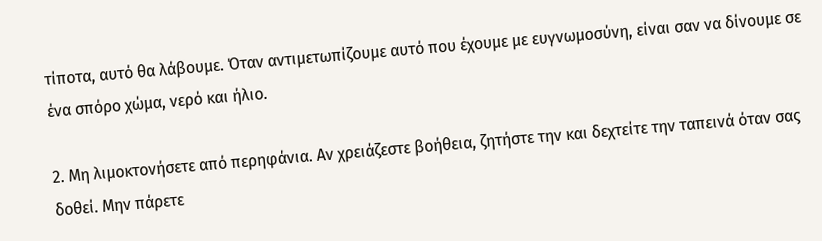τίποτα, αυτό θα λάβουμε. Όταν αντιμετωπίζουμε αυτό που έχουμε με ευγνωμοσύνη, είναι σαν να δίνουμε σε ένα σπόρο χώμα, νερό και ήλιο.

2. Μη λιμοκτονήσετε από περηφάνια. Αν χρειάζεστε βοήθεια, ζητήστε την και δεχτείτε την ταπεινά όταν σας δοθεί. Μην πάρετε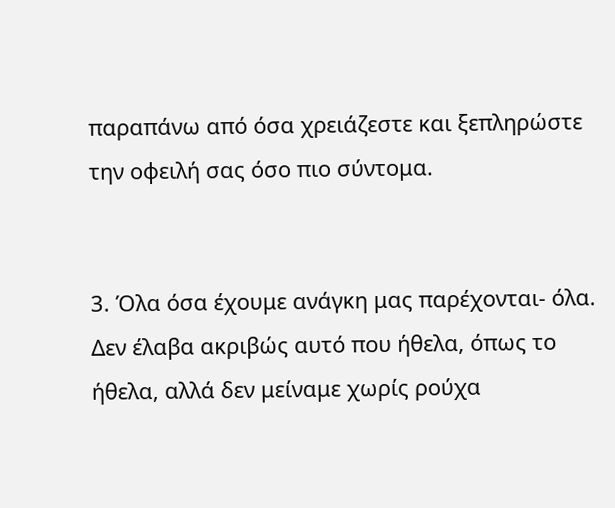παραπάνω από όσα χρειάζεστε και ξεπληρώστε την οφειλή σας όσο πιο σύντομα.


3. Όλα όσα έχουμε ανάγκη μας παρέχονται- όλα. Δεν έλαβα ακριβώς αυτό που ήθελα, όπως το ήθελα, αλλά δεν μείναμε χωρίς ρούχα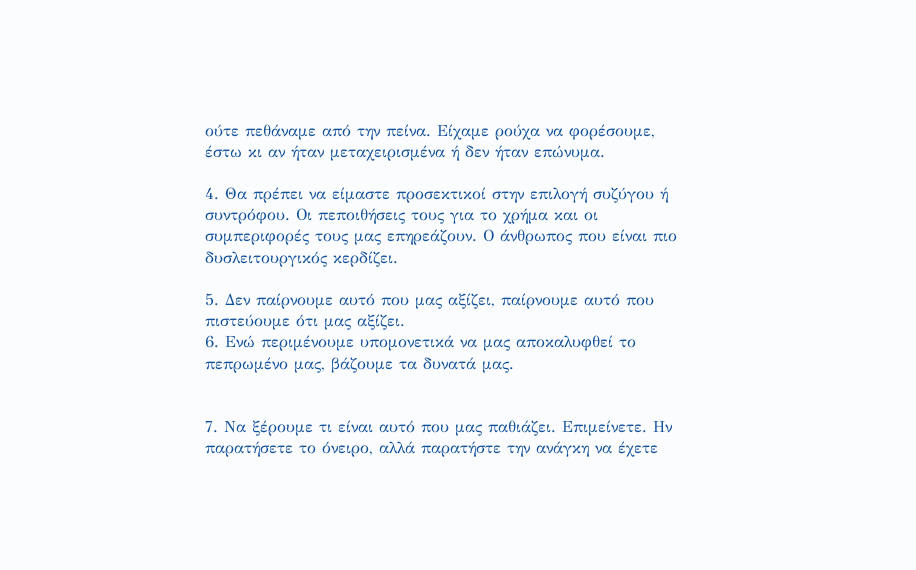ούτε πεθάναμε από την πείνα. Είχαμε ρούχα να φορέσουμε, έστω κι αν ήταν μεταχειρισμένα ή δεν ήταν επώνυμα.

4. Θα πρέπει να είμαστε προσεκτικοί στην επιλογή συζύγου ή συντρόφου. Οι πεποιθήσεις τους για το χρήμα και οι συμπεριφορές τους μας επηρεάζουν. Ο άνθρωπος που είναι πιο δυσλειτουργικός κερδίζει.

5. Δεν παίρνουμε αυτό που μας αξίζει, παίρνουμε αυτό που πιστεύουμε ότι μας αξίζει.
6. Ενώ περιμένουμε υπομονετικά να μας αποκαλυφθεί το πεπρωμένο μας, βάζουμε τα δυνατά μας.


7. Να ξέρουμε τι είναι αυτό που μας παθιάζει. Επιμείνετε. Ην παρατήσετε το όνειρο, αλλά παρατήστε την ανάγκη να έχετε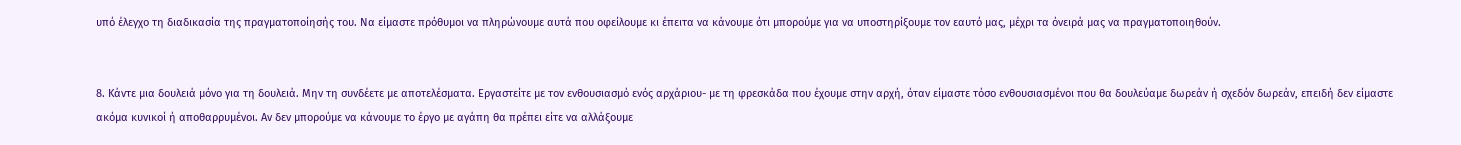υπό έλεγχο τη διαδικασία της πραγματοποίησής του. Να είμαστε πρόθυμοι να πληρώνουμε αυτά που οφείλουμε κι έπειτα να κάνουμε ότι μπορούμε για να υποστηρίξουμε τον εαυτό μας, μέχρι τα όνειρά μας να πραγματοποιηθούν.


8. Κάντε μια δουλειά μόνο για τη δουλειά. Μην τη συνδέετε με αποτελέσματα. Εργαστείτε με τον ενθουσιασμό ενός αρχάριου- με τη φρεσκάδα που έχουμε στην αρχή, όταν είμαστε τόσο ενθουσιασμένοι που θα δουλεύαμε δωρεάν ή σχεδόν δωρεάν, επειδή δεν είμαστε ακόμα κυνικοί ή αποθαρρυμένοι. Αν δεν μπορούμε να κάνουμε το έργο με αγάπη θα πρέπει είτε να αλλάξουμε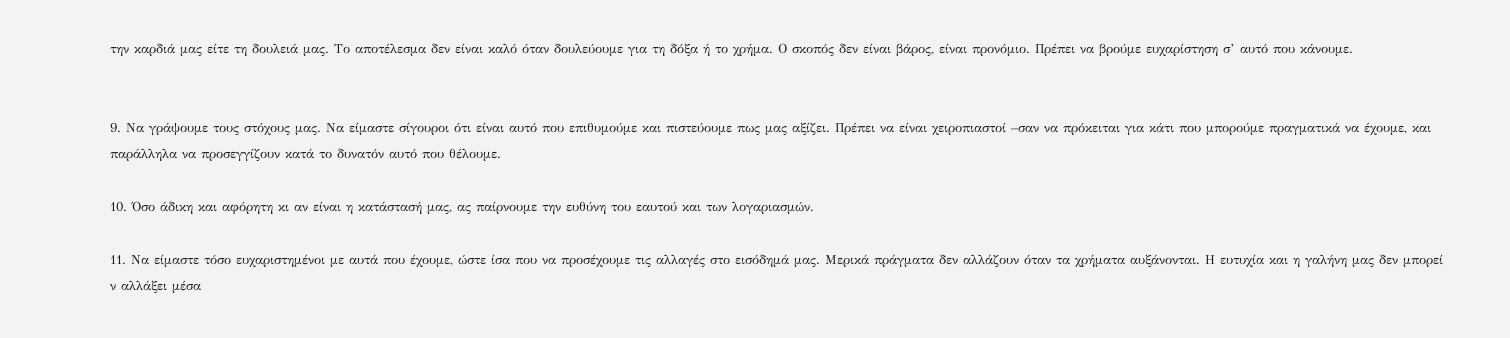την καρδιά μας είτε τη δουλειά μας. Το αποτέλεσμα δεν είναι καλό όταν δουλεύουμε για τη δόξα ή το χρήμα. Ο σκοπός δεν είναι βάρος, είναι προνόμιο. Πρέπει να βρούμε ευχαρίστηση σ’ αυτό που κάνουμε.


9. Να γράψουμε τους στόχους μας. Να είμαστε σίγουροι ότι είναι αυτό που επιθυμούμε και πιστεύουμε πως μας αξίζει. Πρέπει να είναι χειροπιαστοί –σαν να πρόκειται για κάτι που μπορούμε πραγματικά να έχουμε, και παράλληλα να προσεγγίζουν κατά το δυνατόν αυτό που θέλουμε.

10. Όσο άδικη και αφόρητη κι αν είναι η κατάστασή μας, ας παίρνουμε την ευθύνη του εαυτού και των λογαριασμών.

11. Να είμαστε τόσο ευχαριστημένοι με αυτά που έχουμε, ώστε ίσα που να προσέχουμε τις αλλαγές στο εισόδημά μας. Μερικά πράγματα δεν αλλάζουν όταν τα χρήματα αυξάνονται. Η ευτυχία και η γαλήνη μας δεν μπορεί ν αλλάξει μέσα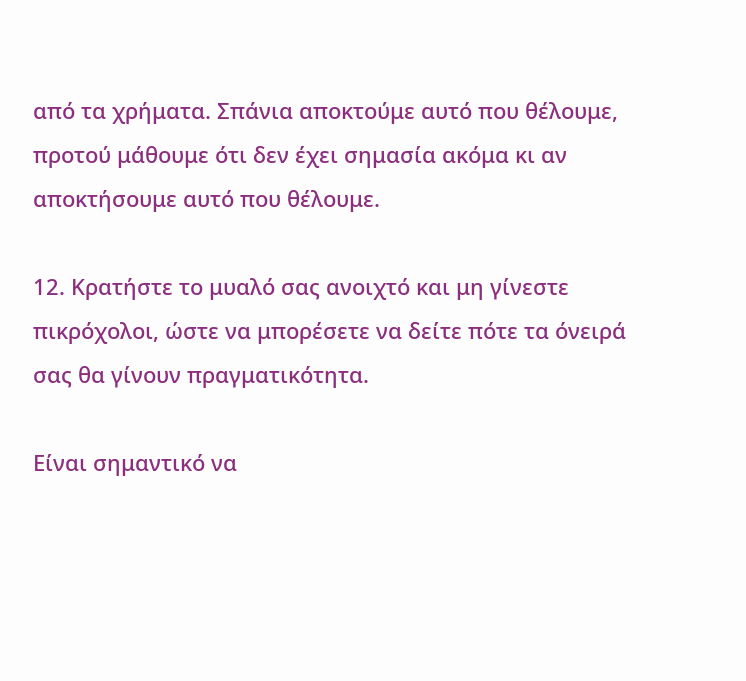από τα χρήματα. Σπάνια αποκτούμε αυτό που θέλουμε, προτού μάθουμε ότι δεν έχει σημασία ακόμα κι αν αποκτήσουμε αυτό που θέλουμε.

12. Κρατήστε το μυαλό σας ανοιχτό και μη γίνεστε πικρόχολοι, ώστε να μπορέσετε να δείτε πότε τα όνειρά σας θα γίνουν πραγματικότητα.

Είναι σημαντικό να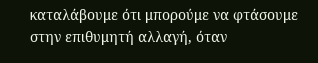καταλάβουμε ότι μπορούμε να φτάσουμε στην επιθυμητή αλλαγή, όταν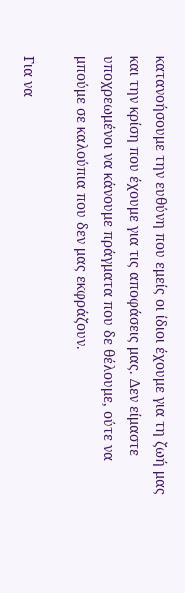κατανοήσουμε την ευθύνη που εμείς οι ίδιοι έχουμε για τη ζωή μας και την κρίση που έχουμε για τις αποφάσεις μας. Δεν είμαστε υποχρεωμένοι να κάνουμε πράγματα που δε θέλουμε, ούτε να μπούμε σε καλούπια που δεν μας εκφράζουν.

Για να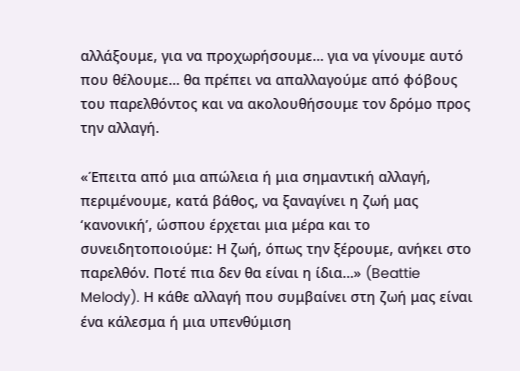αλλάξουμε, για να προχωρήσουμε… για να γίνουμε αυτό που θέλουμε… θα πρέπει να απαλλαγούμε από φόβους του παρελθόντος και να ακολουθήσουμε τον δρόμο προς την αλλαγή.

«Έπειτα από μια απώλεια ή μια σημαντική αλλαγή, περιμένουμε, κατά βάθος, να ξαναγίνει η ζωή μας ‘κανονική’, ώσπου έρχεται μια μέρα και το συνειδητοποιούμε: Η ζωή, όπως την ξέρουμε, ανήκει στο παρελθόν. Ποτέ πια δεν θα είναι η ίδια…» (Beattie Melody). Η κάθε αλλαγή που συμβαίνει στη ζωή μας είναι ένα κάλεσμα ή μια υπενθύμιση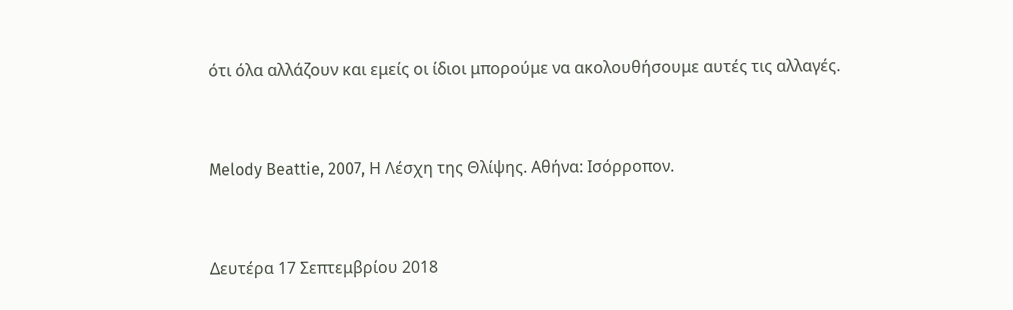ότι όλα αλλάζουν και εμείς οι ίδιοι μπορούμε να ακολουθήσουμε αυτές τις αλλαγές.



Melody Beattie, 2007, Η Λέσχη της Θλίψης. Αθήνα: Ισόρροπον.



Δευτέρα 17 Σεπτεμβρίου 2018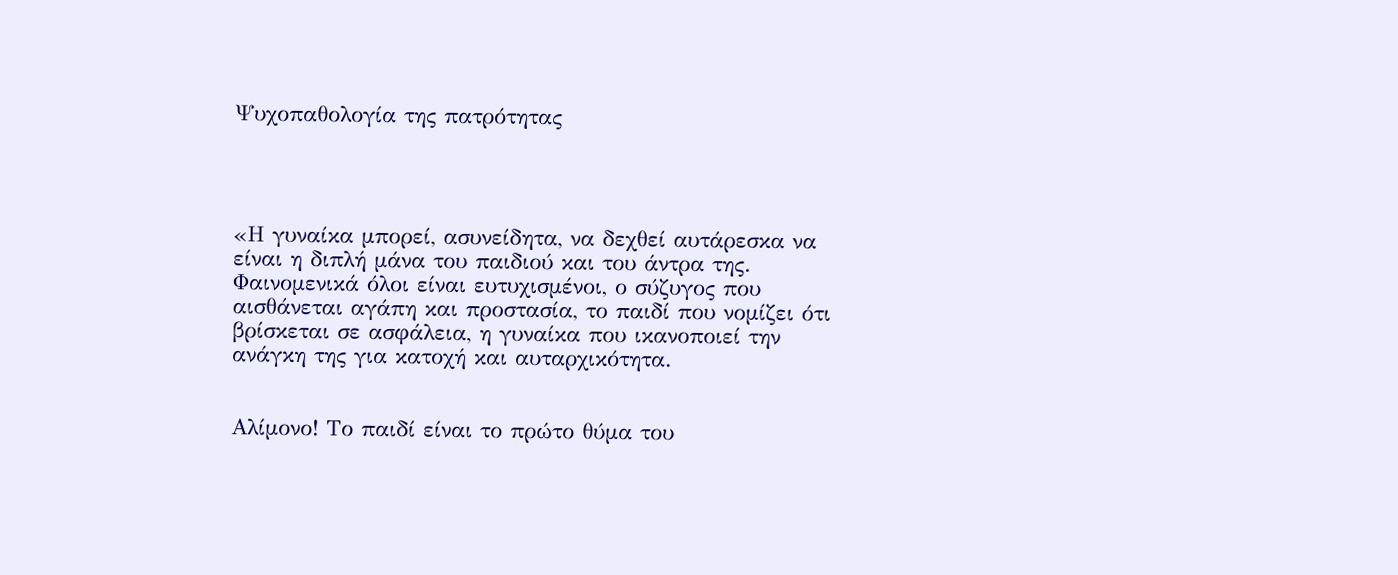Ψυχοπαθολογία της πατρότητας




«Η γυναίκα μπορεί, ασυνείδητα, να δεχθεί αυτάρεσκα να είναι η διπλή μάνα του παιδιού και του άντρα της. Φαινομενικά όλοι είναι ευτυχισμένοι, ο σύζυγος που αισθάνεται αγάπη και προστασία, το παιδί που νομίζει ότι βρίσκεται σε ασφάλεια, η γυναίκα που ικανοποιεί την ανάγκη της για κατοχή και αυταρχικότητα.


Αλίμονο! Το παιδί είναι το πρώτο θύμα του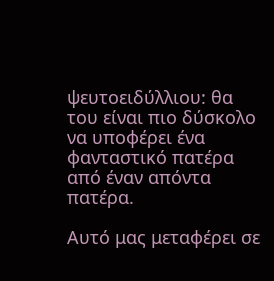ψευτοειδύλλιου: θα του είναι πιο δύσκολο να υποφέρει ένα φανταστικό πατέρα από έναν απόντα πατέρα.

Αυτό μας μεταφέρει σε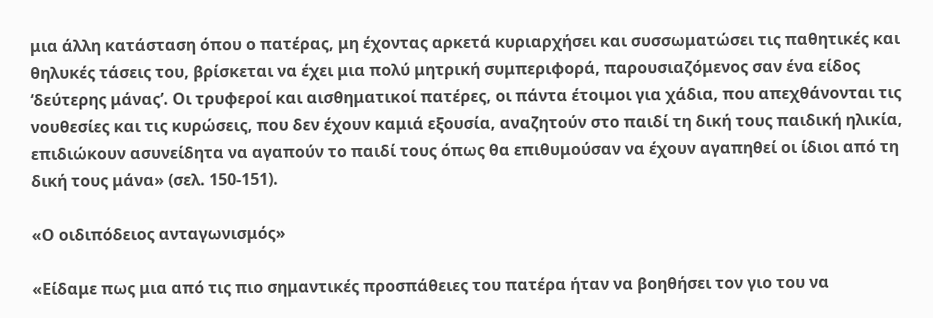μια άλλη κατάσταση όπου ο πατέρας, μη έχοντας αρκετά κυριαρχήσει και συσσωματώσει τις παθητικές και θηλυκές τάσεις του, βρίσκεται να έχει μια πολύ μητρική συμπεριφορά, παρουσιαζόμενος σαν ένα είδος ‘δεύτερης μάνας’. Οι τρυφεροί και αισθηματικοί πατέρες, οι πάντα έτοιμοι για χάδια, που απεχθάνονται τις νουθεσίες και τις κυρώσεις, που δεν έχουν καμιά εξουσία, αναζητούν στο παιδί τη δική τους παιδική ηλικία, επιδιώκουν ασυνείδητα να αγαπούν το παιδί τους όπως θα επιθυμούσαν να έχουν αγαπηθεί οι ίδιοι από τη δική τους μάνα» (σελ. 150-151).

«Ο οιδιπόδειος ανταγωνισμός»

«Είδαμε πως μια από τις πιο σημαντικές προσπάθειες του πατέρα ήταν να βοηθήσει τον γιο του να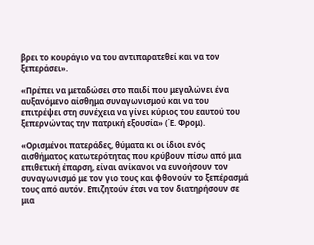βρει το κουράγιο να του αντιπαρατεθεί και να τον ξεπεράσει».

«Πρέπει να μεταδώσει στο παιδί που μεγαλώνει ένα αυξανόμενο αίσθημα συναγωνισμού και να του επιτρέψει στη συνέχεια να γίνει κύριος του εαυτού του ξεπερνώντας την πατρική εξουσία» (Έ. Φρομ).

«Ορισμένοι πατεράδες, θύματα κι οι ίδιοι ενός αισθήματος κατωτερότητας που κρύβουν πίσω από μια επιθετική έπαρση, είναι ανίκανοι να ευνοήσουν τον συναγωνισμό με τον γιο τους και φθονούν το ξεπέρασμά τους από αυτόν. Επιζητούν έτσι να τον διατηρήσουν σε μια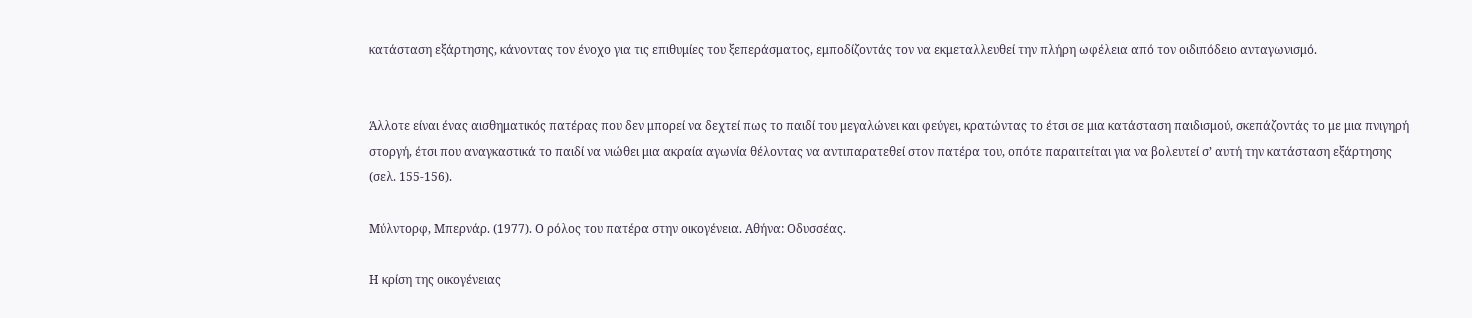κατάσταση εξάρτησης, κάνοντας τον ένοχο για τις επιθυμίες του ξεπεράσματος, εμποδίζοντάς τον να εκμεταλλευθεί την πλήρη ωφέλεια από τον οιδιπόδειο ανταγωνισμό.


Άλλοτε είναι ένας αισθηματικός πατέρας που δεν μπορεί να δεχτεί πως το παιδί του μεγαλώνει και φεύγει, κρατώντας το έτσι σε μια κατάσταση παιδισμού, σκεπάζοντάς το με μια πνιγηρή στοργή, έτσι που αναγκαστικά το παιδί να νιώθει μια ακραία αγωνία θέλοντας να αντιπαρατεθεί στον πατέρα του, οπότε παραιτείται για να βολευτεί σ’ αυτή την κατάσταση εξάρτησης (σελ. 155-156).

Μύλντορφ, Μπερνάρ. (1977). Ο ρόλος του πατέρα στην οικογένεια. Αθήνα: Οδυσσέας.

Η κρίση της οικογένειας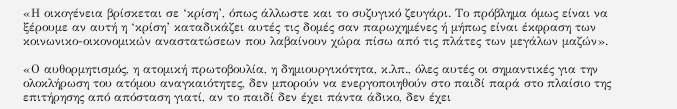«Η οικογένεια βρίσκεται σε ‘κρίση’, όπως άλλωστε και το συζυγικό ζευγάρι. Το πρόβλημα όμως είναι να ξέρουμε αν αυτή η ‘κρίση’ καταδικάζει αυτές τις δομές σαν παρωχημένες ή μήπως είναι έκφραση των κοινωνικο-οικονομικών αναστατώσεων που λαβαίνουν χώρα πίσω από τις πλάτες των μεγάλων μαζών».

«Ο αυθορμητισμός, η ατομική πρωτοβουλία, η δημιουργικότητα, κ.λπ., όλες αυτές οι σημαντικές για την ολοκλήρωση του ατόμου αναγκαιότητες, δεν μπορούν να ενεργοποιηθούν στο παιδί παρά στο πλαίσιο της επιτήρησης από απόσταση γιατί, αν το παιδί δεν έχει πάντα άδικο, δεν έχει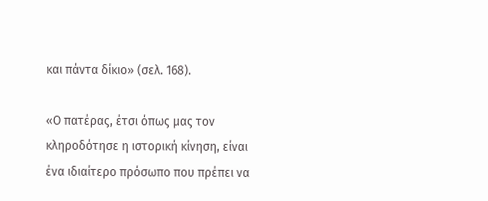και πάντα δίκιο» (σελ. 168).

«Ο πατέρας, έτσι όπως μας τον κληροδότησε η ιστορική κίνηση, είναι ένα ιδιαίτερο πρόσωπο που πρέπει να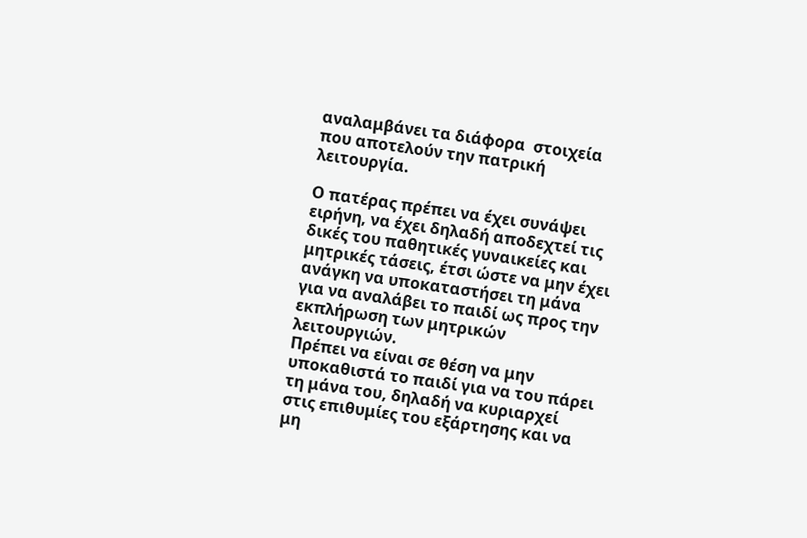αναλαμβάνει τα διάφορα  στοιχεία που αποτελούν την πατρική λειτουργία.

Ο πατέρας πρέπει να έχει συνάψει ειρήνη, να έχει δηλαδή αποδεχτεί τις δικές του παθητικές γυναικείες και μητρικές τάσεις, έτσι ώστε να μην έχει ανάγκη να υποκαταστήσει τη μάνα για να αναλάβει το παιδί ως προς την εκπλήρωση των μητρικών λειτουργιών.
Πρέπει να είναι σε θέση να μην υποκαθιστά το παιδί για να του πάρει τη μάνα του, δηλαδή να κυριαρχεί στις επιθυμίες του εξάρτησης και να μη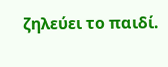ζηλεύει το παιδί.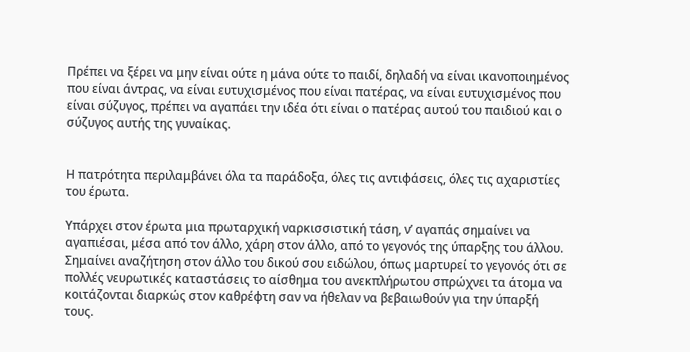Πρέπει να ξέρει να μην είναι ούτε η μάνα ούτε το παιδί, δηλαδή να είναι ικανοποιημένος που είναι άντρας, να είναι ευτυχισμένος που είναι πατέρας, να είναι ευτυχισμένος που είναι σύζυγος, πρέπει να αγαπάει την ιδέα ότι είναι ο πατέρας αυτού του παιδιού και ο σύζυγος αυτής της γυναίκας.


Η πατρότητα περιλαμβάνει όλα τα παράδοξα, όλες τις αντιφάσεις, όλες τις αχαριστίες του έρωτα.

Υπάρχει στον έρωτα μια πρωταρχική ναρκισσιστική τάση, ν’ αγαπάς σημαίνει να αγαπιέσαι, μέσα από τον άλλο, χάρη στον άλλο, από το γεγονός της ύπαρξης του άλλου. Σημαίνει αναζήτηση στον άλλο του δικού σου ειδώλου, όπως μαρτυρεί το γεγονός ότι σε πολλές νευρωτικές καταστάσεις το αίσθημα του ανεκπλήρωτου σπρώχνει τα άτομα να κοιτάζονται διαρκώς στον καθρέφτη σαν να ήθελαν να βεβαιωθούν για την ύπαρξή τους.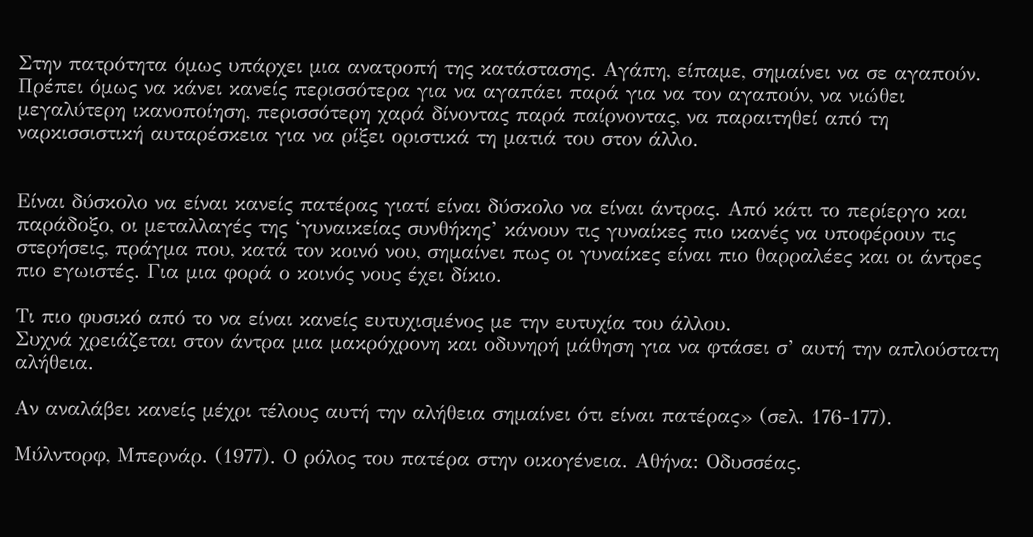Στην πατρότητα όμως υπάρχει μια ανατροπή της κατάστασης. Αγάπη, είπαμε, σημαίνει να σε αγαπούν. Πρέπει όμως να κάνει κανείς περισσότερα για να αγαπάει παρά για να τον αγαπούν, να νιώθει μεγαλύτερη ικανοποίηση, περισσότερη χαρά δίνοντας παρά παίρνοντας, να παραιτηθεί από τη ναρκισσιστική αυταρέσκεια για να ρίξει οριστικά τη ματιά του στον άλλο.


Είναι δύσκολο να είναι κανείς πατέρας γιατί είναι δύσκολο να είναι άντρας. Από κάτι το περίεργο και παράδοξο, οι μεταλλαγές της ‘γυναικείας συνθήκης’ κάνουν τις γυναίκες πιο ικανές να υποφέρουν τις στερήσεις, πράγμα που, κατά τον κοινό νου, σημαίνει πως οι γυναίκες είναι πιο θαρραλέες και οι άντρες πιο εγωιστές. Για μια φορά ο κοινός νους έχει δίκιο.

Τι πιο φυσικό από το να είναι κανείς ευτυχισμένος με την ευτυχία του άλλου.
Συχνά χρειάζεται στον άντρα μια μακρόχρονη και οδυνηρή μάθηση για να φτάσει σ’ αυτή την απλούστατη αλήθεια.

Αν αναλάβει κανείς μέχρι τέλους αυτή την αλήθεια σημαίνει ότι είναι πατέρας» (σελ. 176-177).

Μύλντορφ, Μπερνάρ. (1977). Ο ρόλος του πατέρα στην οικογένεια. Αθήνα: Οδυσσέας.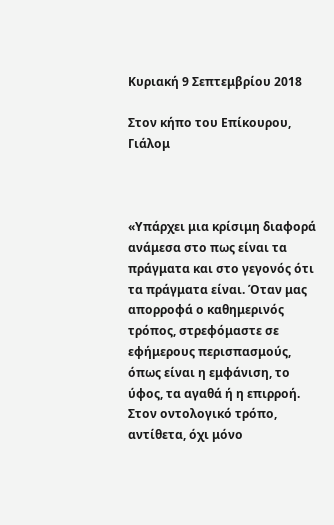Κυριακή 9 Σεπτεμβρίου 2018

Στον κήπο του Επίκουρου, Γιάλομ



«Υπάρχει μια κρίσιμη διαφορά ανάμεσα στο πως είναι τα πράγματα και στο γεγονός ότι τα πράγματα είναι. Όταν μας απορροφά ο καθημερινός τρόπος, στρεφόμαστε σε εφήμερους περισπασμούς, όπως είναι η εμφάνιση, το ύφος, τα αγαθά ή η επιρροή. Στον οντολογικό τρόπο, αντίθετα, όχι μόνο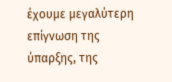έχουμε μεγαλύτερη επίγνωση της ύπαρξης, της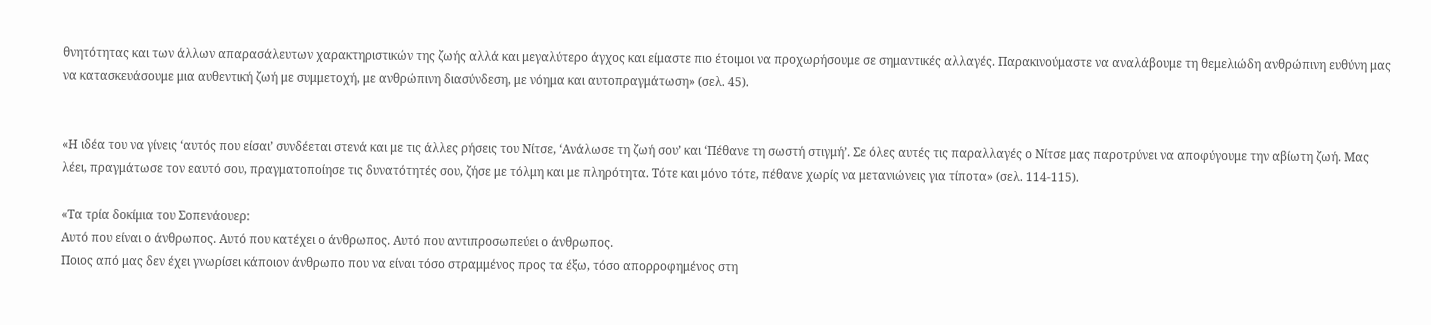θνητότητας και των άλλων απαρασάλευτων χαρακτηριστικών της ζωής αλλά και μεγαλύτερο άγχος και είμαστε πιο έτοιμοι να προχωρήσουμε σε σημαντικές αλλαγές. Παρακινούμαστε να αναλάβουμε τη θεμελιώδη ανθρώπινη ευθύνη μας να κατασκευάσουμε μια αυθεντική ζωή με συμμετοχή, με ανθρώπινη διασύνδεση, με νόημα και αυτοπραγμάτωση» (σελ. 45).


«Η ιδέα του να γίνεις ‘αυτός που είσαι’ συνδέεται στενά και με τις άλλες ρήσεις του Νίτσε, ‘Ανάλωσε τη ζωή σου’ και ‘Πέθανε τη σωστή στιγμή’. Σε όλες αυτές τις παραλλαγές ο Νίτσε μας παροτρύνει να αποφύγουμε την αβίωτη ζωή. Μας λέει, πραγμάτωσε τον εαυτό σου, πραγματοποίησε τις δυνατότητές σου, ζήσε με τόλμη και με πληρότητα. Τότε και μόνο τότε, πέθανε χωρίς να μετανιώνεις για τίποτα» (σελ. 114-115).

«Τα τρία δοκίμια του Σοπενάουερ:
Αυτό που είναι ο άνθρωπος. Αυτό που κατέχει ο άνθρωπος. Αυτό που αντιπροσωπεύει ο άνθρωπος.
Ποιος από μας δεν έχει γνωρίσει κάποιον άνθρωπο που να είναι τόσο στραμμένος προς τα έξω, τόσο απορροφημένος στη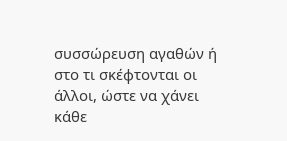συσσώρευση αγαθών ή στο τι σκέφτονται οι άλλοι, ώστε να χάνει κάθε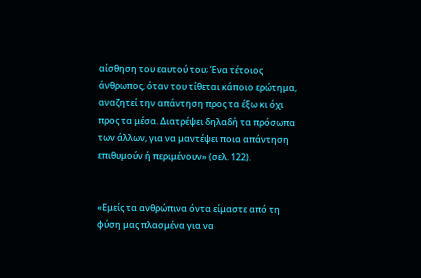αίσθηση του εαυτού του; Ένα τέτοιος άνθρωπος, όταν του τίθεται κάποιο ερώτημα, αναζητεί την απάντηση προς τα έξω κι όχι προς τα μέσα. Διατρέψει δηλαδή τα πρόσωπα των άλλων, για να μαντέψει ποια απάντηση επιθυμούν ή περιμένουν» (σελ. 122).


«Εμείς τα ανθρώπινα όντα είμαστε από τη φύση μας πλασμένα για να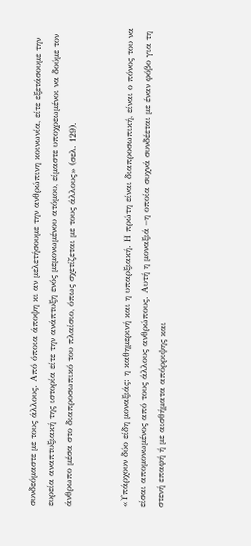συνδεόμαστε με τους άλλους. Από όποια άποψη κι αν μελετήσουμε την ανθρώπινη κοινωνία, είτε εξετάσουμε την ευρεία αναπτυξιακή της ιστορία είτε την ανάπτυξη ενός μεμονωμένου ατόμου, είμαστε υποχρεωμένοι να δούμε τον άνθρωπο μέσα στο διαπροσωπικό του πλαίσιο, όπως σχετίζεται με τους άλλους» (σελ. 129).


«Υπάρχουν δύο είδη μοναξιάς: η καθημερινή και η υπαρξιακή. Η πρώτη είναι διαπροσωπική, είναι ο πόνος του να είσαι απομονωμένος από τους άλλους ανθρώπους. Αυτή η μοναξιά –η οποία συχνά συνδέεται με έναν φόβο για τη στενή επαφή ή με αισθήματα απόρριψης και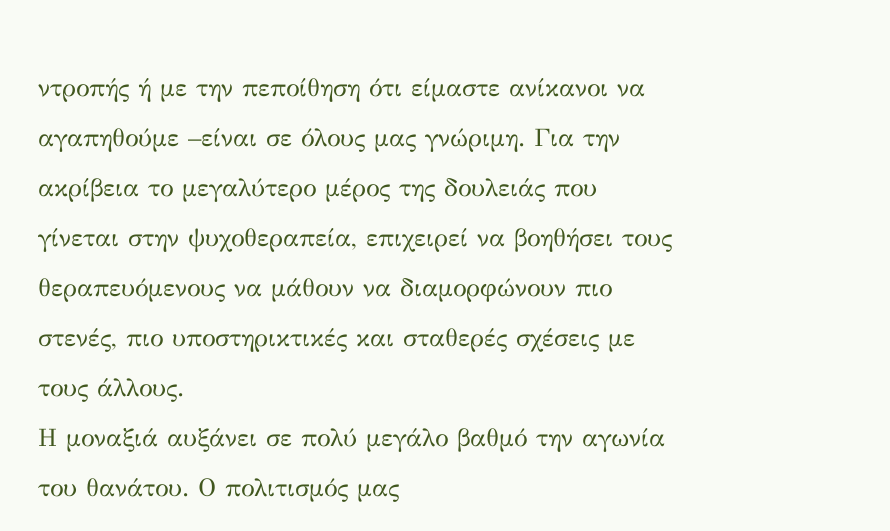ντροπής ή με την πεποίθηση ότι είμαστε ανίκανοι να αγαπηθούμε –είναι σε όλους μας γνώριμη. Για την ακρίβεια το μεγαλύτερο μέρος της δουλειάς που γίνεται στην ψυχοθεραπεία, επιχειρεί να βοηθήσει τους θεραπευόμενους να μάθουν να διαμορφώνουν πιο στενές, πιο υποστηρικτικές και σταθερές σχέσεις με τους άλλους.
Η μοναξιά αυξάνει σε πολύ μεγάλο βαθμό την αγωνία του θανάτου. Ο πολιτισμός μας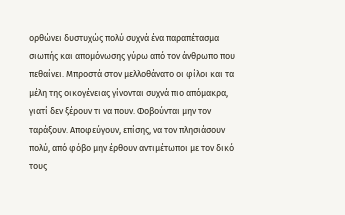ορθώνει δυστυχώς πολύ συχνά ένα παραπέτασμα σιωπής και απομόνωσης γύρω από τον άνθρωπο που πεθαίνει. Μπροστά στον μελλοθάνατο οι φίλοι και τα μέλη της οικογένειας γίνονται συχνά πιο απόμακρα, γιατί δεν ξέρουν τι να πουν. Φοβούνται μην τον ταράξουν. Αποφεύγουν, επίσης, να τον πλησιάσουν πολύ, από φόβο μην έρθουν αντιμέτωποι με τον δικό τους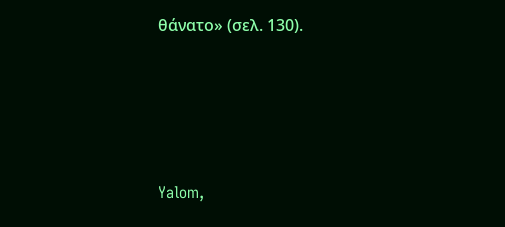θάνατο» (σελ. 130).




Yalom,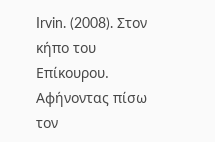Irvin. (2008). Στον κήπο του Επίκουρου. Αφήνοντας πίσω τον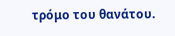τρόμο του θανάτου.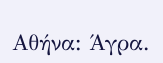Αθήνα: Άγρα.